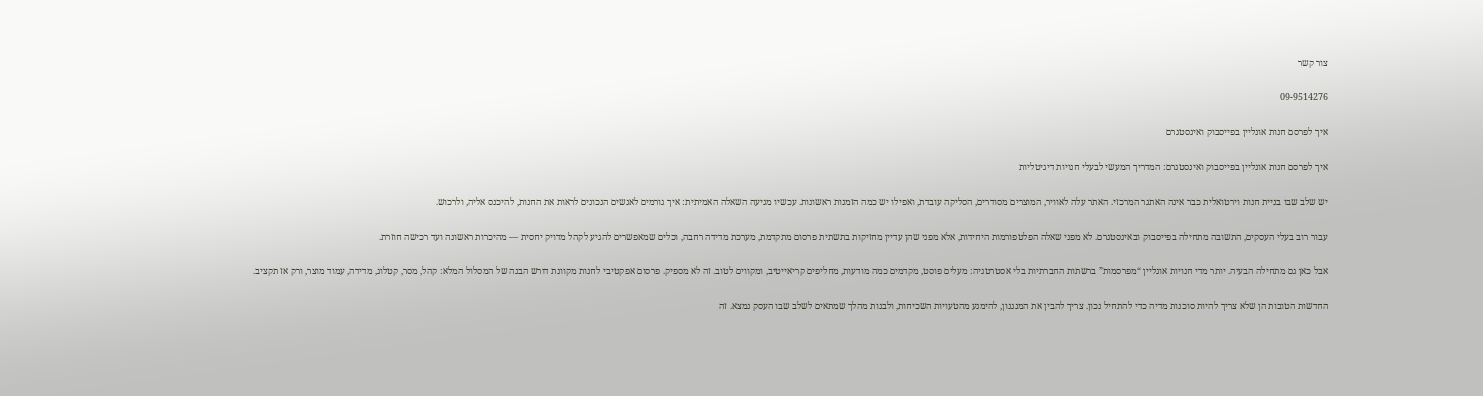צור קשר

09-9514276

איך לפרסם חנות אונליין בפייסבוק ואינסטגרם

איך לפרסם חנות אונליין בפייסבוק ואינסטגרם: המדריך המעשי לבעלי חנויות דיגיטליות

יש שלב שבו בניית חנות וירטואלית כבר אינה האתגר המרכזי. האתר עלה לאוויר, המוצרים מסודרים, הסליקה עובדת, ואפילו יש כמה הזמנות ראשונות. עכשיו מגיעה השאלה האמיתית: איך גורמים לאנשים הנכונים לראות את החנות, להיכנס אליה, ולרכוש.

עבור רוב בעלי העסקים, התשובה מתחילה בפייסבוק ובאינסטגרם. לא מפני שאלה הפלטפורמות היחידות, אלא מפני שהן עדיין מחזיקות בתשתית פרסום מתקדמת, מערכת מדידה רחבה, וכלים שמאפשרים להגיע לקהל מדויק יחסית — מהיכרות ראשונה ועד רכישה חוזרת.

אבל כאן גם מתחילה הבעיה. יותר מדי חנויות אונליין “מפרסמות” ברשתות החברתיות בלי אסטרטגיה: מעלים פוסט, מקדמים כמה מודעות, מחליפים קריאייטיב, ומקווים לטוב. זה לא מספיק. פרסום אפקטיבי לחנות מקוונת דורש הבנה של המסלול המלא: קהל, מסר, קטלוג, מדידה, עמוד מוצר, ורק אז תקציב.

החדשות הטובות הן שלא צריך להיות סוכנות מדיה כדי להתחיל נכון. צריך להבין את המנגנון, להימנע מהטעויות השכיחות, ולבנות מהלך שמתאים לשלב שבו העסק נמצא. זה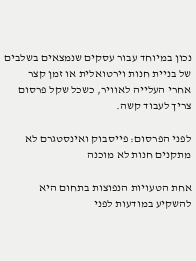נכון במיוחד עבור עסקים שנמצאים בשלבים של בניית חנות וירטואלית או זמן קצר אחרי העלייה לאוויר, כשכל שקל פרסום צריך לעבוד קשה.

לפני הפרסום: פייסבוק ואינסטגרם לא מתקנים חנות לא מוכנה

אחת הטעויות הנפוצות בתחום היא להשקיע במודעות לפני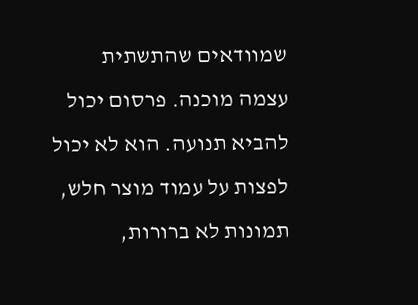שמוודאים שהתשתית עצמה מוכנה. פרסום יכול להביא תנועה. הוא לא יכול לפצות על עמוד מוצר חלש, תמונות לא ברורות,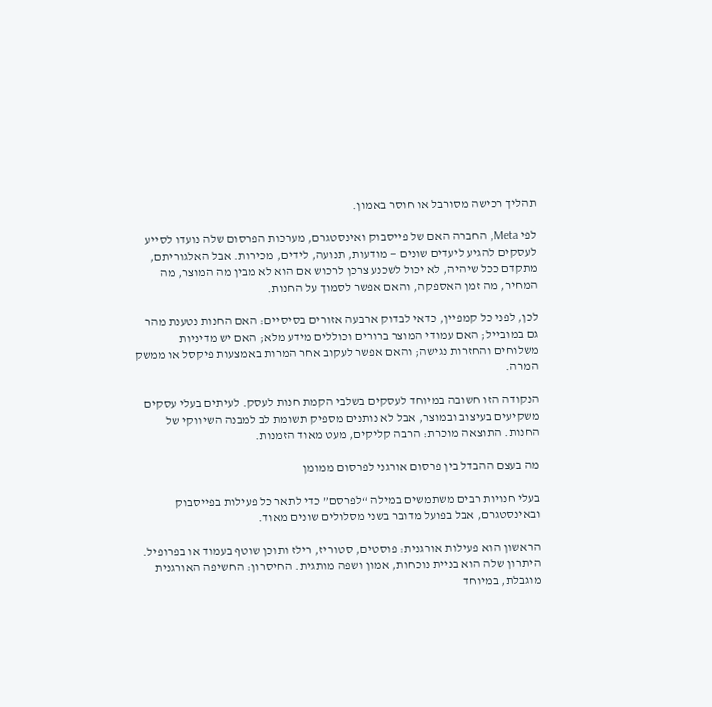תהליך רכישה מסורבל או חוסר באמון.

לפי Meta, החברה האם של פייסבוק ואינסטגרם, מערכות הפרסום שלה נועדו לסייע לעסקים להגיע ליעדים שונים — מודעות, תנועה, לידים, מכירות. אבל האלגוריתם, מתקדם ככל שיהיה, לא יכול לשכנע צרכן לרכוש אם הוא לא מבין מה המוצר, מה המחיר, מה זמן האספקה, והאם אפשר לסמוך על החנות.

לכן, לפני כל קמפיין, כדאי לבדוק ארבעה אזורים בסיסיים: האם החנות נטענת מהר גם במובייל; האם עמודי המוצר ברורים וכוללים מידע מלא; האם יש מדיניות משלוחים והחזרות נגישה; והאם אפשר לעקוב אחר המרות באמצעות פיקסל או ממשק המרה.

הנקודה הזו חשובה במיוחד לעסקים בשלבי הקמת חנות לעסק. לעיתים בעלי עסקים משקיעים בעיצוב ובמוצר, אבל לא נותנים מספיק תשומת לב למבנה השיווקי של החנות. התוצאה מוכרת: הרבה קליקים, מעט מאוד הזמנות.

מה בעצם ההבדל בין פרסום אורגני לפרסום ממומן

בעלי חנויות רבים משתמשים במילה “לפרסם” כדי לתאר כל פעילות בפייסבוק ובאינסטגרם, אבל בפועל מדובר בשני מסלולים שונים מאוד.

הראשון הוא פעילות אורגנית: פוסטים, סטוריז, רילז ותוכן שוטף בעמוד או בפרופיל. היתרון שלה הוא בניית נוכחות, אמון ושפה מותגית. החיסרון: החשיפה האורגנית מוגבלת, במיוחד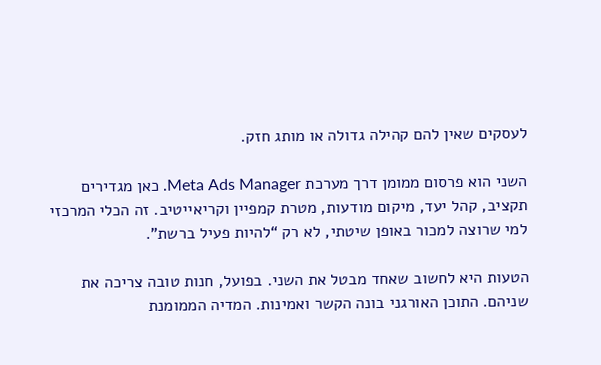לעסקים שאין להם קהילה גדולה או מותג חזק.

השני הוא פרסום ממומן דרך מערכת Meta Ads Manager. כאן מגדירים תקציב, קהל יעד, מיקום מודעות, מטרת קמפיין וקריאייטיב. זה הכלי המרכזי למי שרוצה למכור באופן שיטתי, לא רק “להיות פעיל ברשת”.

הטעות היא לחשוב שאחד מבטל את השני. בפועל, חנות טובה צריכה את שניהם. התוכן האורגני בונה הקשר ואמינות. המדיה הממומנת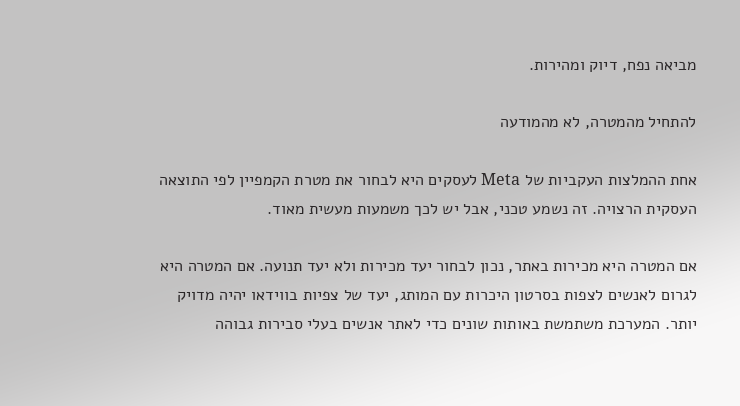מביאה נפח, דיוק ומהירות.

להתחיל מהמטרה, לא מהמודעה

אחת ההמלצות העקביות של Meta לעסקים היא לבחור את מטרת הקמפיין לפי התוצאה העסקית הרצויה. זה נשמע טכני, אבל יש לכך משמעות מעשית מאוד.

אם המטרה היא מכירות באתר, נכון לבחור יעד מכירות ולא יעד תנועה. אם המטרה היא לגרום לאנשים לצפות בסרטון היכרות עם המותג, יעד של צפיות בווידאו יהיה מדויק יותר. המערכת משתמשת באותות שונים כדי לאתר אנשים בעלי סבירות גבוהה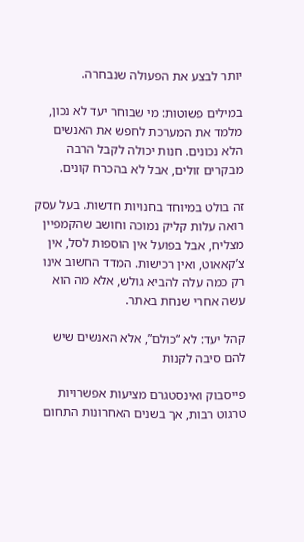יותר לבצע את הפעולה שנבחרה.

במילים פשוטות: מי שבוחר יעד לא נכון, מלמד את המערכת לחפש את האנשים הלא נכונים. חנות יכולה לקבל הרבה מבקרים זולים, אבל לא בהכרח קונים.

זה בולט במיוחד בחנויות חדשות. בעל עסק רואה עלות קליק נמוכה וחושב שהקמפיין מצליח, אבל בפועל אין הוספות לסל, אין צ’קאאוט, ואין רכישות. המדד החשוב אינו רק כמה עלה להביא גולש, אלא מה הוא עשה אחרי שנחת באתר.

קהל יעד: לא “כולם”, אלא האנשים שיש להם סיבה לקנות

פייסבוק ואינסטגרם מציעות אפשרויות טרגוט רבות, אך בשנים האחרונות התחום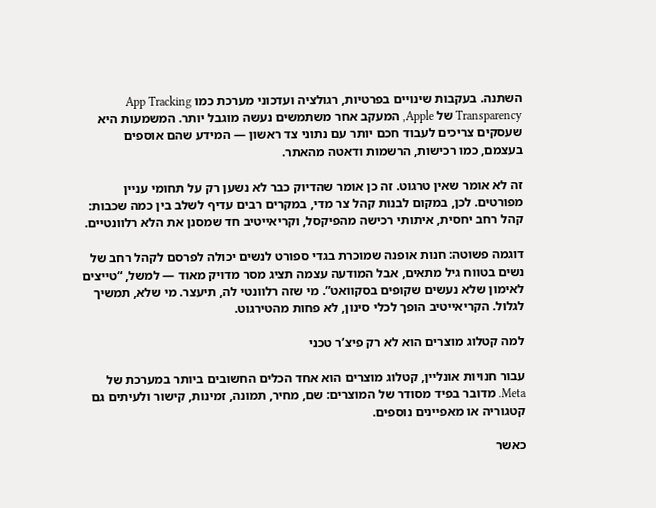השתנה. בעקבות שינויים בפרטיות, רגולציה ועדכוני מערכת כמו App Tracking Transparency של Apple, המעקב אחר משתמשים נעשה מוגבל יותר. המשמעות היא שעסקים צריכים לעבוד חכם יותר עם נתוני צד ראשון — המידע שהם אוספים בעצמם, כמו רכישות, הרשמות ודאטה מהאתר.

זה לא אומר שאין טרגוט. זה כן אומר שהדיוק כבר לא נשען רק על תחומי עניין מפורטים. לכן, במקום לבנות קהל צר מדי, במקרים רבים עדיף לשלב בין כמה שכבות: קהל רחב יחסית, איתותי רכישה מהפיקסל, וקריאייטיב חד שמסנן את הלא רלוונטיים.

דוגמה פשוטה: חנות אופנה שמוכרת בגדי ספורט לנשים יכולה לפרסם לקהל רחב של נשים בטווח גיל מתאים, אבל המודעה עצמה תציג מסר מדויק מאוד — למשל, “טייצים לאימון שלא נעשים שקופים בסקוואט”. מי שזה רלוונטי לה, תיעצר. מי שלא, תמשיך לגלול. הקריאייטיב הופך לכלי סינון, לא פחות מהטירגוט.

למה קטלוג מוצרים הוא לא רק פיצ’ר טכני

עבור חנויות אונליין, קטלוג מוצרים הוא אחד הכלים החשובים ביותר במערכת של Meta. מדובר בפיד מסודר של המוצרים: שם, מחיר, תמונה, זמינות, קישור ולעיתים גם קטגוריה או מאפיינים נוספים.

כאשר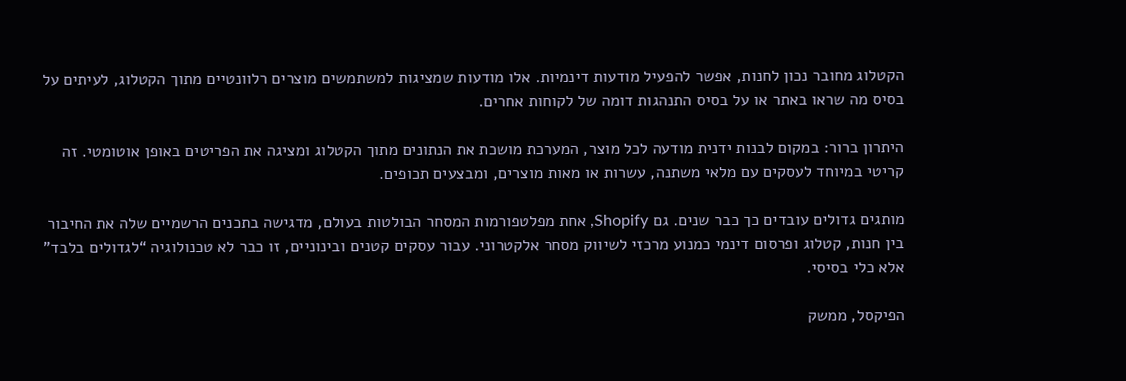הקטלוג מחובר נכון לחנות, אפשר להפעיל מודעות דינמיות. אלו מודעות שמציגות למשתמשים מוצרים רלוונטיים מתוך הקטלוג, לעיתים על בסיס מה שראו באתר או על בסיס התנהגות דומה של לקוחות אחרים.

היתרון ברור: במקום לבנות ידנית מודעה לכל מוצר, המערכת מושכת את הנתונים מתוך הקטלוג ומציגה את הפריטים באופן אוטומטי. זה קריטי במיוחד לעסקים עם מלאי משתנה, עשרות או מאות מוצרים, ומבצעים תכופים.

מותגים גדולים עובדים כך כבר שנים. גם Shopify, אחת מפלטפורמות המסחר הבולטות בעולם, מדגישה בתכנים הרשמיים שלה את החיבור בין חנות, קטלוג ופרסום דינמי כמנוע מרכזי לשיווק מסחר אלקטרוני. עבור עסקים קטנים ובינוניים, זו כבר לא טכנולוגיה “לגדולים בלבד” אלא כלי בסיסי.

הפיקסל, ממשק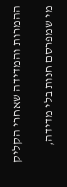ההמרות והמדידה שאחרי הקליק

מי שמפרסם חנות בלי מדידה,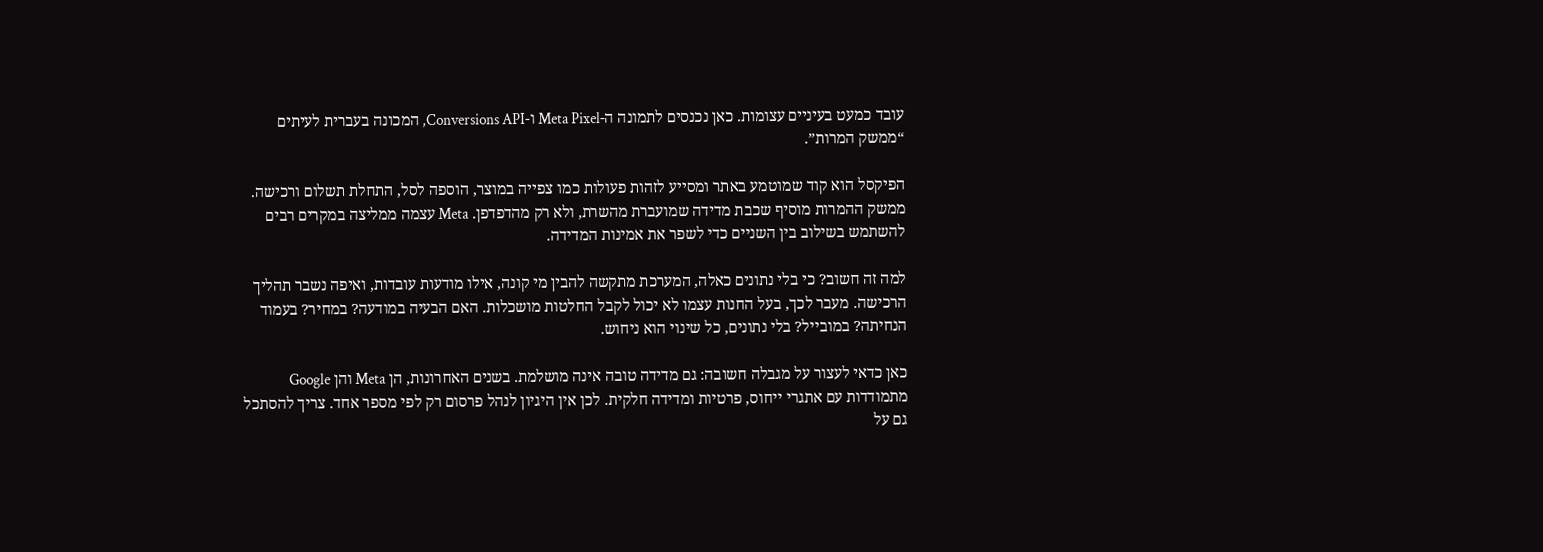עובד כמעט בעיניים עצומות. כאן נכנסים לתמונה ה-Meta Pixel ו-Conversions API, המכונה בעברית לעיתים “ממשק המרות”.

הפיקסל הוא קוד שמוטמע באתר ומסייע לזהות פעולות כמו צפייה במוצר, הוספה לסל, התחלת תשלום ורכישה. ממשק ההמרות מוסיף שכבת מדידה שמועברת מהשרת, ולא רק מהדפדפן. Meta עצמה ממליצה במקרים רבים להשתמש בשילוב בין השניים כדי לשפר את אמינות המדידה.

למה זה חשוב? כי בלי נתונים כאלה, המערכת מתקשה להבין מי קונה, אילו מודעות עובדות, ואיפה נשבר תהליך הרכישה. מעבר לכך, בעל החנות עצמו לא יכול לקבל החלטות מושכלות. האם הבעיה במודעה? במחיר? בעמוד הנחיתה? במובייל? בלי נתונים, כל שינוי הוא ניחוש.

כאן כדאי לעצור על מגבלה חשובה: גם מדידה טובה אינה מושלמת. בשנים האחרונות, הן Meta והן Google מתמודדות עם אתגרי ייחוס, פרטיות ומדידה חלקית. לכן אין היגיון לנהל פרסום רק לפי מספר אחד. צריך להסתכל גם על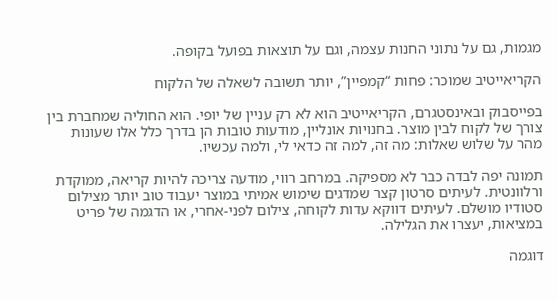מגמות, גם על נתוני החנות עצמה, וגם על תוצאות בפועל בקופה.

הקריאייטיב שמוכר: פחות “קמפיין”, יותר תשובה לשאלה של הלקוח

בפייסבוק ובאינסטגרם, הקריאייטיב הוא לא רק עניין של יופי. הוא החוליה שמחברת בין צורך של לקוח לבין מוצר. בחנויות אונליין, מודעות טובות הן בדרך כלל אלו שעונות מהר על שלוש שאלות: מה זה, למה זה כדאי לי, ולמה עכשיו.

תמונה יפה לבדה כבר לא מספיקה. במרחב רווי, מודעה צריכה להיות קריאה, ממוקדת ורלוונטית. לעיתים סרטון קצר שמדגים שימוש אמיתי במוצר יעבוד טוב יותר מצילום סטודיו מושלם. לעיתים דווקא עדות לקוחה, צילום לפני-אחרי, או הדגמה של פריט במציאות, יעצרו את הגלילה.

דוגמה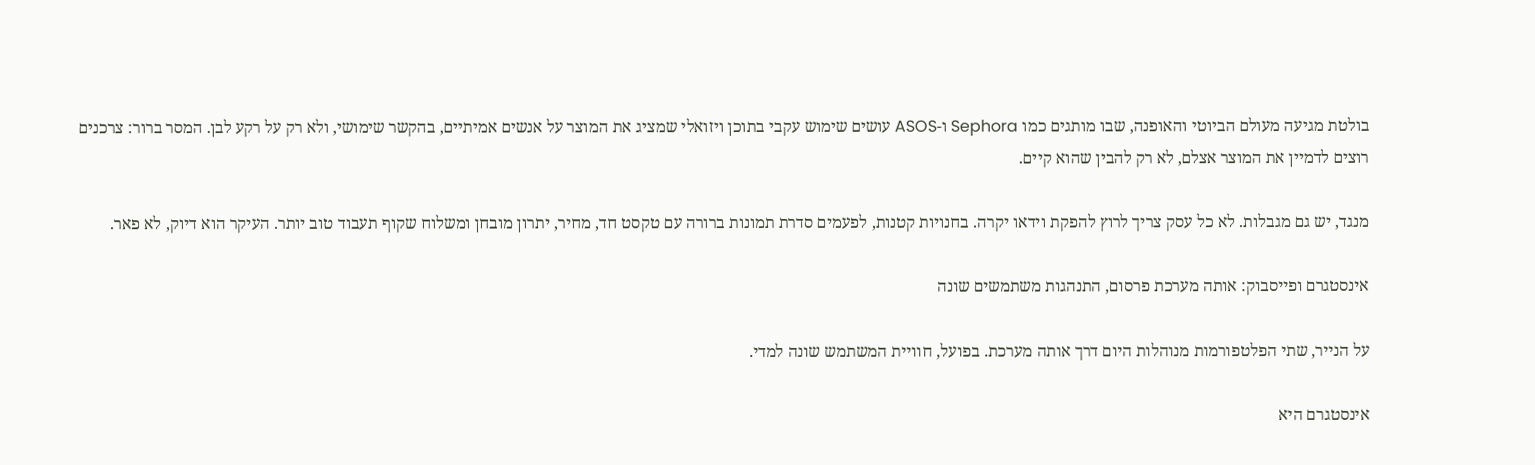בולטת מגיעה מעולם הביוטי והאופנה, שבו מותגים כמו Sephora ו-ASOS עושים שימוש עקבי בתוכן ויזואלי שמציג את המוצר על אנשים אמיתיים, בהקשר שימושי, ולא רק על רקע לבן. המסר ברור: צרכנים רוצים לדמיין את המוצר אצלם, לא רק להבין שהוא קיים.

מנגד, יש גם מגבלות. לא כל עסק צריך לרוץ להפקת וידאו יקרה. בחנויות קטנות, לפעמים סדרת תמונות ברורה עם טקסט חד, מחיר, יתרון מובחן ומשלוח שקוף תעבוד טוב יותר. העיקר הוא דיוק, לא פאר.

אינסטגרם ופייסבוק: אותה מערכת פרסום, התנהגות משתמשים שונה

על הנייר, שתי הפלטפורמות מנוהלות היום דרך אותה מערכת. בפועל, חוויית המשתמש שונה למדי.

אינסטגרם היא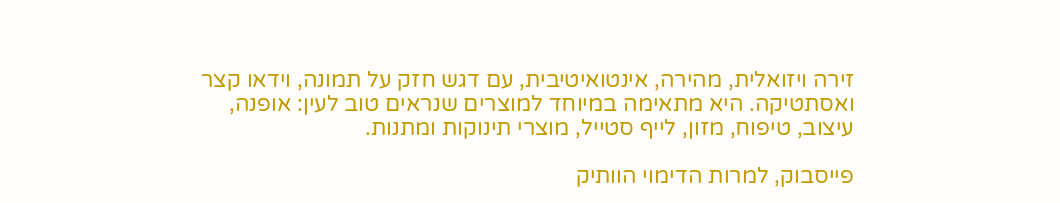זירה ויזואלית, מהירה, אינטואיטיבית, עם דגש חזק על תמונה, וידאו קצר ואסתטיקה. היא מתאימה במיוחד למוצרים שנראים טוב לעין: אופנה, עיצוב, טיפוח, מזון, לייף סטייל, מוצרי תינוקות ומתנות.

פייסבוק, למרות הדימוי הוותיק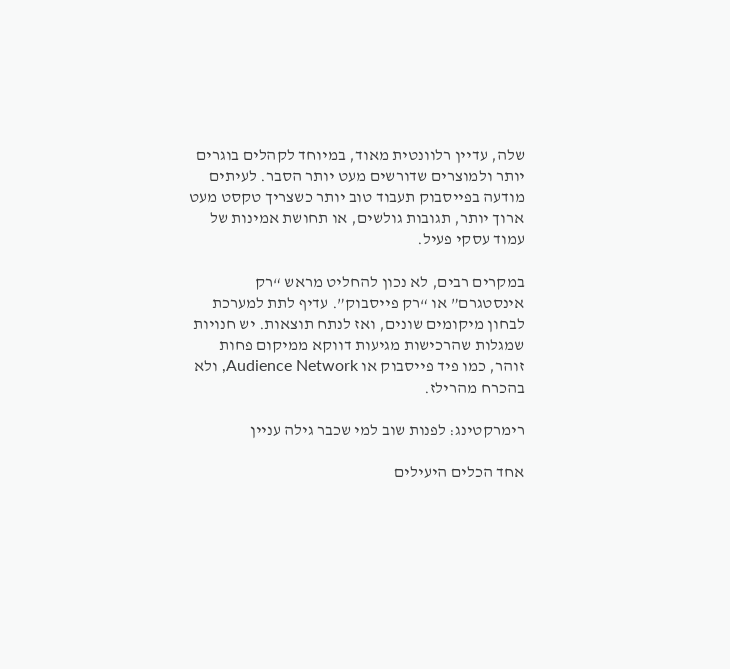שלה, עדיין רלוונטית מאוד, במיוחד לקהלים בוגרים יותר ולמוצרים שדורשים מעט יותר הסבר. לעיתים מודעה בפייסבוק תעבוד טוב יותר כשצריך טקסט מעט ארוך יותר, תגובות גולשים, או תחושת אמינות של עמוד עסקי פעיל.

במקרים רבים, לא נכון להחליט מראש “רק אינסטגרם” או “רק פייסבוק”. עדיף לתת למערכת לבחון מיקומים שונים, ואז לנתח תוצאות. יש חנויות שמגלות שהרכישות מגיעות דווקא ממיקום פחות זוהר, כמו פיד פייסבוק או Audience Network, ולא בהכרח מהרילז.

רימרקטינג: לפנות שוב למי שכבר גילה עניין

אחד הכלים היעילים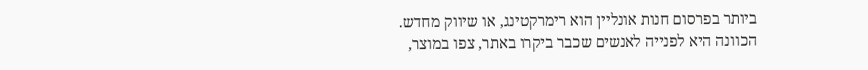ביותר בפרסום חנות אונליין הוא רימרקטינג, או שיווק מחדש. הכוונה היא לפנייה לאנשים שכבר ביקרו באתר, צפו במוצר,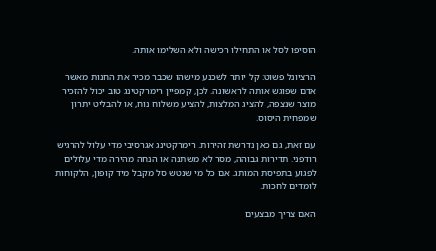הוסיפו לסל או התחילו רכישה ולא השלימו אותה.

הרציונל פשוט: קל יותר לשכנע מישהו שכבר מכיר את החנות מאשר אדם שפוגש אותה לראשונה. לכן, קמפיין רימרקטינג טוב יכול להזכיר מוצר שנצפה, להציג המלצות, להציע משלוח נוח, או להבליט יתרון שמפחית היסוס.

עם זאת, גם כאן נדרשת זהירות. רימרקטינג אגרסיבי מדי עלול להרגיש רודפני. תדירות גבוהה, מסר לא משתנה או הנחה מהירה מדי עלולים לפגוע בתפיסת המותג. אם כל מי שנטש סל מקבל מיד קופון, הלקוחות לומדים לחכות.

האם צריך מבצעים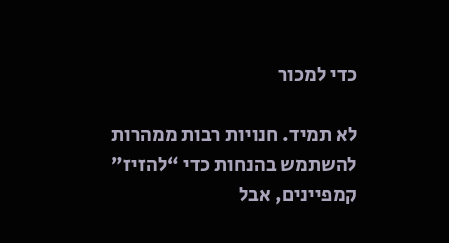כדי למכור

לא תמיד. חנויות רבות ממהרות להשתמש בהנחות כדי “להזיז” קמפיינים, אבל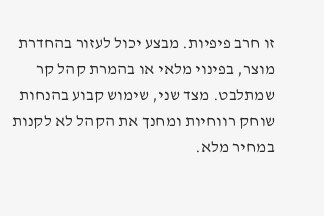זו חרב פיפיות. מבצע יכול לעזור בהחדרת מוצר, בפינוי מלאי או בהמרת קהל קר שמתלבט. מצד שני, שימוש קבוע בהנחות שוחק רווחיות ומחנך את הקהל לא לקנות במחיר מלא.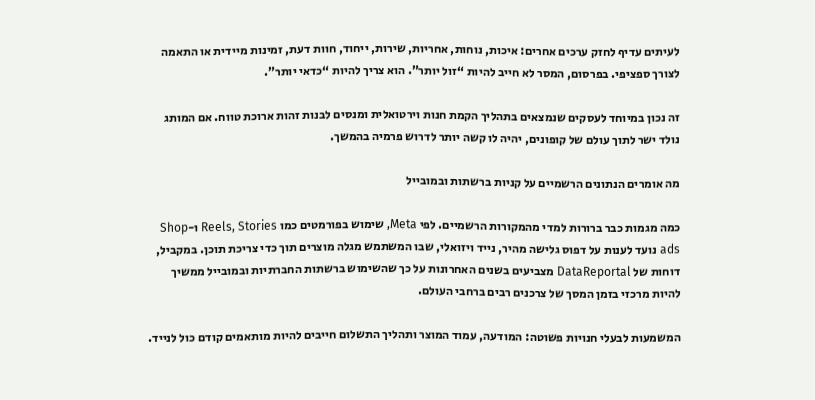לעיתים עדיף לחזק ערכים אחרים: איכות, נוחות, אחריות, שירות, ייחוד, חוות דעת, זמינות מיידית או התאמה לצורך ספציפי. בפרסום, המסר לא חייב להיות “זול יותר”. הוא צריך להיות “כדאי יותר”.

זה נכון במיוחד לעסקים שנמצאים בתהליך הקמת חנות וירטואלית ומנסים לבנות זהות ארוכת טווח. אם המותג נולד ישר לתוך עולם של קופונים, יהיה לו קשה יותר לדרוש פרמיה בהמשך.

מה אומרים הנתונים הרשמיים על קניות ברשתות ובמובייל

כמה מגמות כבר ברורות למדי מהמקורות הרשמיים. לפי Meta, שימוש בפורמטים כמו Reels, Stories ו-Shop ads נועד לענות על דפוס גלישה מהיר, נייד ויזואלי, שבו המשתמש מגלה מוצרים תוך כדי צריכת תוכן. במקביל, דוחות של DataReportal מצביעים בשנים האחרונות על כך שהשימוש ברשתות החברתיות ובמובייל ממשיך להיות מרכזי בזמן המסך של צרכנים רבים ברחבי העולם.

המשמעות לבעלי חנויות פשוטה: המודעה, עמוד המוצר ותהליך התשלום חייבים להיות מותאמים קודם כול לנייד.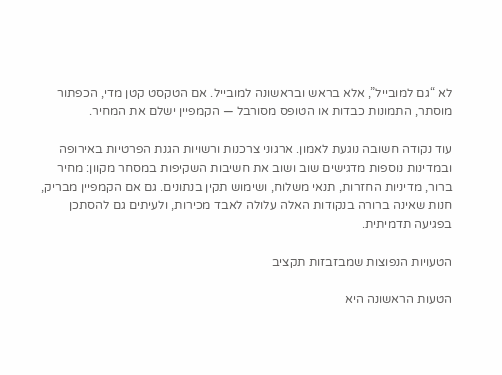לא “גם למובייל”, אלא בראש ובראשונה למובייל. אם הטקסט קטן מדי, הכפתור מוסתר, התמונות כבדות או הטופס מסורבל — הקמפיין ישלם את המחיר.

עוד נקודה חשובה נוגעת לאמון. ארגוני צרכנות ורשויות הגנת הפרטיות באירופה ובמדינות נוספות מדגישים שוב ושוב את חשיבות השקיפות במסחר מקוון: מחיר ברור, מדיניות החזרות, תנאי משלוח, ושימוש תקין בנתונים. גם אם הקמפיין מבריק, חנות שאינה ברורה בנקודות האלה עלולה לאבד מכירות, ולעיתים גם להסתכן בפגיעה תדמיתית.

הטעויות הנפוצות שמבזבזות תקציב

הטעות הראשונה היא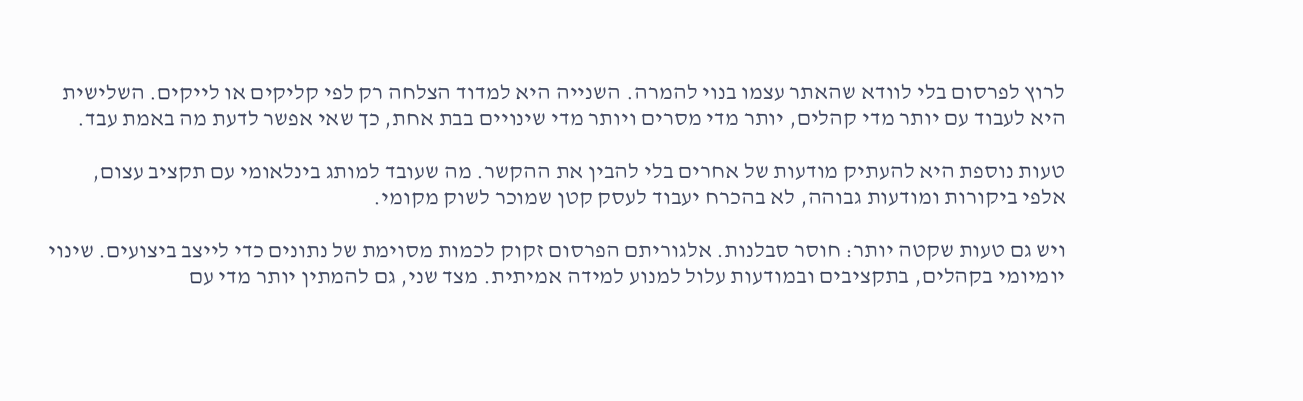לרוץ לפרסום בלי לוודא שהאתר עצמו בנוי להמרה. השנייה היא למדוד הצלחה רק לפי קליקים או לייקים. השלישית היא לעבוד עם יותר מדי קהלים, יותר מדי מסרים ויותר מדי שינויים בבת אחת, כך שאי אפשר לדעת מה באמת עבד.

טעות נוספת היא להעתיק מודעות של אחרים בלי להבין את ההקשר. מה שעובד למותג בינלאומי עם תקציב עצום, אלפי ביקורות ומודעות גבוהה, לא בהכרח יעבוד לעסק קטן שמוכר לשוק מקומי.

ויש גם טעות שקטה יותר: חוסר סבלנות. אלגוריתם הפרסום זקוק לכמות מסוימת של נתונים כדי לייצב ביצועים. שינוי יומיומי בקהלים, בתקציבים ובמודעות עלול למנוע למידה אמיתית. מצד שני, גם להמתין יותר מדי עם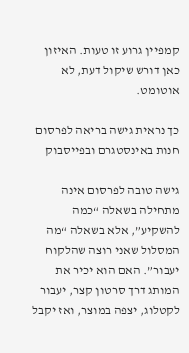קמפיין גרוע זו טעות. האיזון כאן דורש שיקול דעת, לא אוטומט.

כך נראית גישה בריאה לפרסום חנות באינסטגרם ובפייסבוק

גישה טובה לפרסום אינה מתחילה בשאלה “כמה להשקיע”, אלא בשאלה “מה המסלול שאני רוצה שהלקוח יעבור”. האם הוא יכיר את המותג דרך סרטון קצר, יעבור לקטלוג, יצפה במוצר, ואז יקבל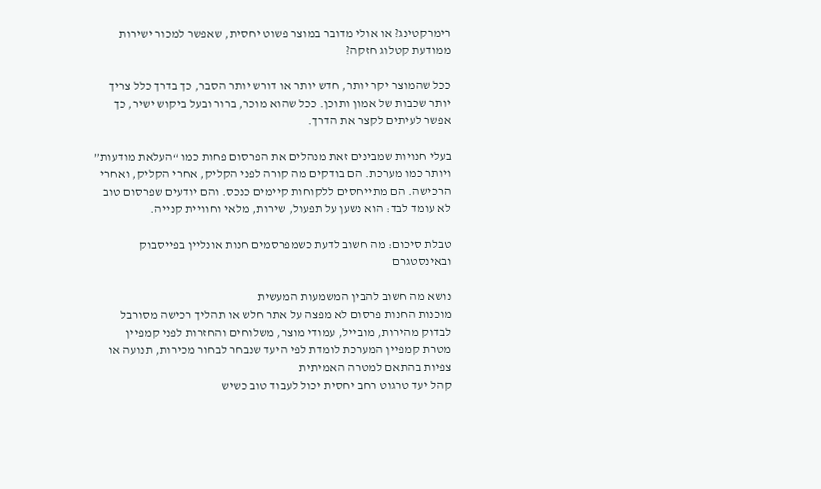רימרקטינג? או אולי מדובר במוצר פשוט יחסית, שאפשר למכור ישירות ממודעת קטלוג חזקה?

ככל שהמוצר יקר יותר, חדש יותר או דורש יותר הסבר, כך בדרך כלל צריך יותר שכבות של אמון ותוכן. ככל שהוא מוכר, ברור ובעל ביקוש ישיר, כך אפשר לעיתים לקצר את הדרך.

בעלי חנויות שמבינים זאת מנהלים את הפרסום פחות כמו “העלאת מודעות” ויותר כמו מערכת. הם בודקים מה קורה לפני הקליק, אחרי הקליק, ואחרי הרכישה. הם מתייחסים ללקוחות קיימים כנכס. והם יודעים שפרסום טוב לא עומד לבד: הוא נשען על תפעול, שירות, מלאי וחוויית קנייה.

טבלת סיכום: מה חשוב לדעת כשמפרסמים חנות אונליין בפייסבוק ובאינסטגרם

נושא מה חשוב להבין המשמעות המעשית
מוכנות החנות פרסום לא מפצה על אתר חלש או תהליך רכישה מסורבל לבדוק מהירות, מובייל, עמודי מוצר, משלוחים והחזרות לפני קמפיין
מטרת קמפיין המערכת לומדת לפי היעד שנבחר לבחור מכירות, תנועה או צפיות בהתאם למטרה האמיתית
קהל יעד טרגוט רחב יחסית יכול לעבוד טוב כשיש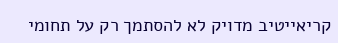קריאייטיב מדויק לא להסתמך רק על תחומי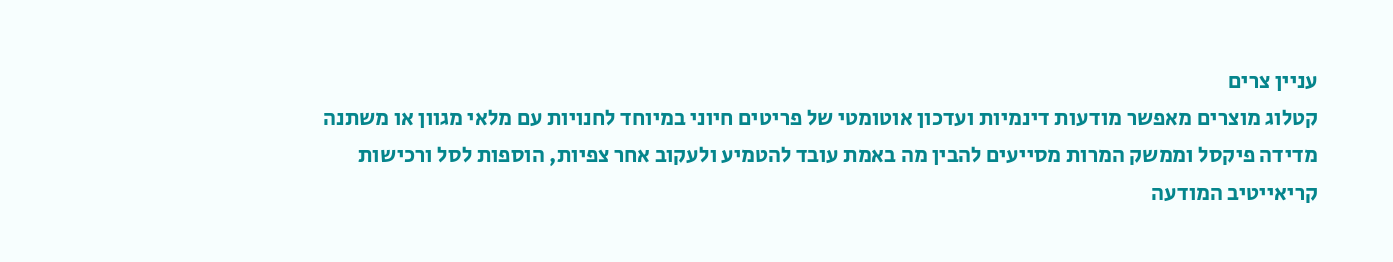עניין צרים
קטלוג מוצרים מאפשר מודעות דינמיות ועדכון אוטומטי של פריטים חיוני במיוחד לחנויות עם מלאי מגוון או משתנה
מדידה פיקסל וממשק המרות מסייעים להבין מה באמת עובד להטמיע ולעקוב אחר צפיות, הוספות לסל ורכישות
קריאייטיב המודעה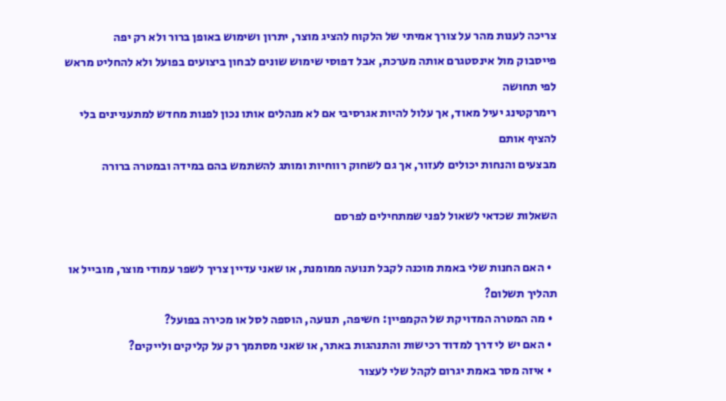צריכה לענות מהר על צורך אמיתי של הלקוח להציג מוצר, יתרון ושימוש באופן ברור ולא רק יפה
פייסבוק מול אינסטגרם אותה מערכת, אבל דפוסי שימוש שונים לבחון ביצועים בפועל ולא להחליט מראש לפי תחושה
רימרקטינג יעיל מאוד, אך עלול להיות אגרסיבי אם לא מנהלים אותו נכון לפנות מחדש למתעניינים בלי להציף אותם
מבצעים והנחות יכולים לעזור, אך גם לשחוק רווחיות ומותג להשתמש בהם במידה ובמטרה ברורה

השאלות שכדאי לשאול לפני שמתחילים לפרסם

  • האם החנות שלי באמת מוכנה לקבל תנועה ממומנת, או שאני עדיין צריך לשפר עמודי מוצר, מובייל או תהליך תשלום?
  • מה המטרה המדויקת של הקמפיין: חשיפה, תנועה, הוספה לסל או מכירה בפועל?
  • האם יש לי דרך למדוד רכישות והתנהגות באתר, או שאני מסתמך רק על קליקים ולייקים?
  • איזה מסר באמת יגרום לקהל שלי לעצור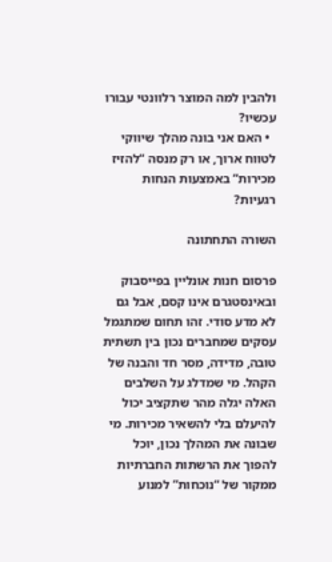ולהבין למה המוצר רלוונטי עבורו עכשיו?
  • האם אני בונה מהלך שיווקי לטווח ארוך, או רק מנסה “להזיז מכירות” באמצעות הנחות רגעיות?

השורה התחתונה

פרסום חנות אונליין בפייסבוק ובאינסטגרם אינו קסם, אבל גם לא מדע סודי. זהו תחום שמתגמל עסקים שמחברים נכון בין תשתית טובה, מדידה, מסר חד והבנה של הקהל. מי שמדלג על השלבים האלה יגלה מהר שתקציב יכול להיעלם בלי להשאיר מכירות. מי שבונה את המהלך נכון, יוכל להפוך את הרשתות החברתיות ממקור של “נוכחות” למנוע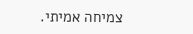צמיחה אמיתי.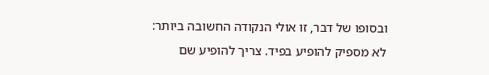ובסופו של דבר, זו אולי הנקודה החשובה ביותר: לא מספיק להופיע בפיד. צריך להופיע שם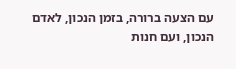עם הצעה ברורה, בזמן הנכון, לאדם הנכון, ועם חנות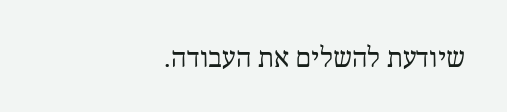שיודעת להשלים את העבודה.